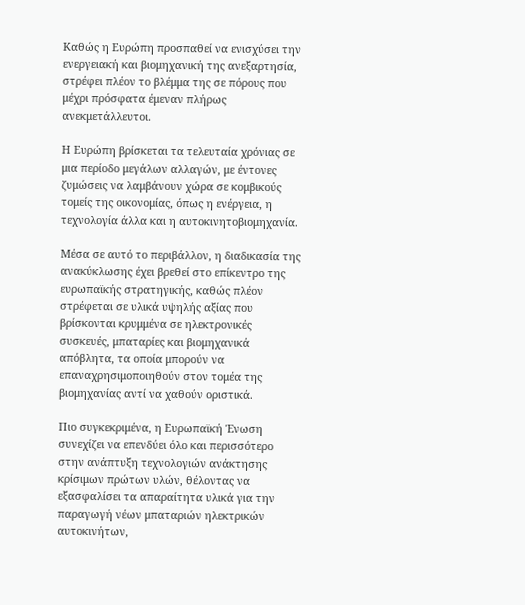Καθώς η Ευρώπη προσπαθεί να ενισχύσει την ενεργειακή και βιομηχανική της ανεξαρτησία, στρέφει πλέον το βλέμμα της σε πόρους που μέχρι πρόσφατα έμεναν πλήρως ανεκμετάλλευτοι.

Η Ευρώπη βρίσκεται τα τελευταία χρόνιας σε μια περίοδο μεγάλων αλλαγών, με έντονες ζυμώσεις να λαμβάνουν χώρα σε κομβικούς τομείς της οικονομίας, όπως η ενέργεια, η τεχνολογία άλλα και η αυτοκινητοβιομηχανία.

Μέσα σε αυτό το περιβάλλον, η διαδικασία της ανακύκλωσης έχει βρεθεί στο επίκεντρο της ευρωπαϊκής στρατηγικής, καθώς πλέον στρέφεται σε υλικά υψηλής αξίας που βρίσκονται κρυμμένα σε ηλεκτρονικές συσκευές, μπαταρίες και βιομηχανικά απόβλητα, τα οποία μπορούν να επαναχρησιμοποιηθούν στον τομέα της βιομηχανίας αντί να χαθούν οριστικά.

Πιο συγκεκριμένα, η Ευρωπαϊκή Ένωση συνεχίζει να επενδύει όλο και περισσότερο στην ανάπτυξη τεχνολογιών ανάκτησης κρίσιμων πρώτων υλών, θέλοντας να εξασφαλίσει τα απαραίτητα υλικά για την παραγωγή νέων μπαταριών ηλεκτρικών αυτοκινήτων,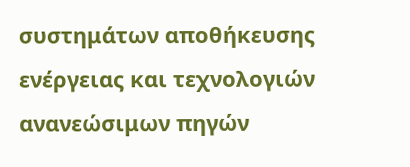συστημάτων αποθήκευσης ενέργειας και τεχνολογιών ανανεώσιμων πηγών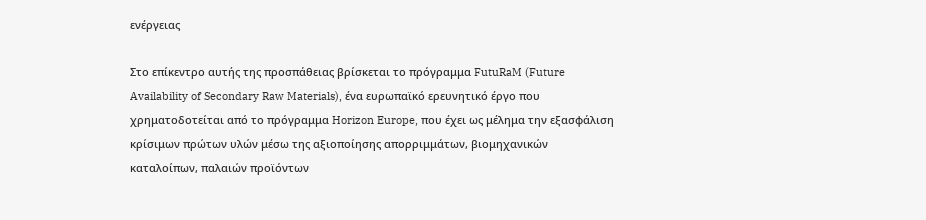ενέργειας

Στο επίκεντρο αυτής της προσπάθειας βρίσκεται το πρόγραμμα FutuRaM (Future Availability of Secondary Raw Materials), ένα ευρωπαϊκό ερευνητικό έργο που χρηματοδοτείται από το πρόγραμμα Horizon Europe, που έχει ως μέλημα την εξασφάλιση κρίσιμων πρώτων υλών μέσω της αξιοποίησης απορριμμάτων, βιομηχανικών καταλοίπων, παλαιών προϊόντων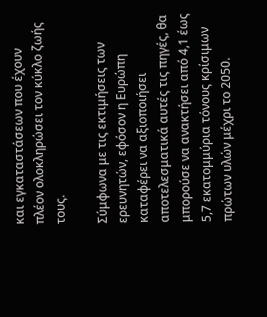και εγκαταστάσεων που έχουν πλέον ολοκληρώσει τον κύκλο ζωής τους.

Σύμφωνα με τις εκτιμήσεις των ερευνητών, εφόσον η Ευρώπη καταφέρει να αξιοποιήσει αποτελεσματικά αυτές τις πηγές, θα μπορούσε να ανακτήσει από 4,1 έως 5,7 εκατομμύρια τόνους κρίσιμων πρώτων υλών μέχρι το 2050.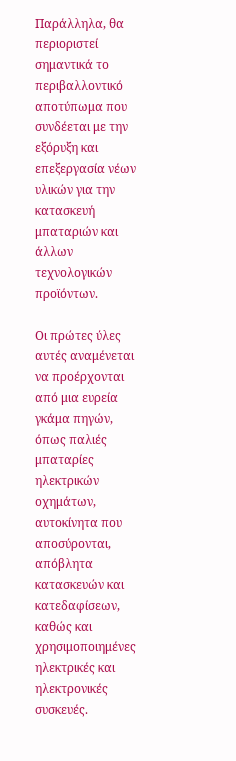Παράλληλα, θα περιοριστεί σημαντικά το περιβαλλοντικό αποτύπωμα που συνδέεται με την εξόρυξη και επεξεργασία νέων υλικών για την κατασκευή μπαταριών και άλλων τεχνολογικών προϊόντων.

Οι πρώτες ύλες αυτές αναμένεται να προέρχονται από μια ευρεία γκάμα πηγών, όπως παλιές μπαταρίες ηλεκτρικών οχημάτων, αυτοκίνητα που αποσύρονται, απόβλητα κατασκευών και κατεδαφίσεων, καθώς και χρησιμοποιημένες ηλεκτρικές και ηλεκτρονικές συσκευές.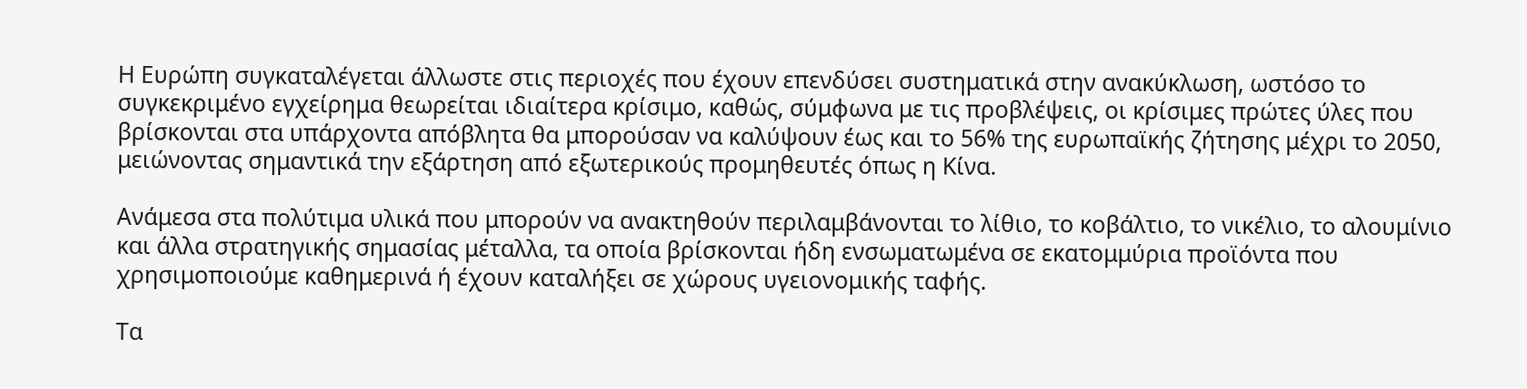Η Ευρώπη συγκαταλέγεται άλλωστε στις περιοχές που έχουν επενδύσει συστηματικά στην ανακύκλωση, ωστόσο το συγκεκριμένο εγχείρημα θεωρείται ιδιαίτερα κρίσιμο, καθώς, σύμφωνα με τις προβλέψεις, οι κρίσιμες πρώτες ύλες που βρίσκονται στα υπάρχοντα απόβλητα θα μπορούσαν να καλύψουν έως και το 56% της ευρωπαϊκής ζήτησης μέχρι το 2050, μειώνοντας σημαντικά την εξάρτηση από εξωτερικούς προμηθευτές όπως η Κίνα.

Ανάμεσα στα πολύτιμα υλικά που μπορούν να ανακτηθούν περιλαμβάνονται το λίθιο, το κοβάλτιο, το νικέλιο, το αλουμίνιο και άλλα στρατηγικής σημασίας μέταλλα, τα οποία βρίσκονται ήδη ενσωματωμένα σε εκατομμύρια προϊόντα που χρησιμοποιούμε καθημερινά ή έχουν καταλήξει σε χώρους υγειονομικής ταφής.

Τα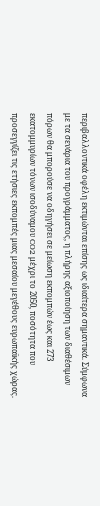περιβαλλοντικά οφέλη εκτιμώνται επίσης ως ιδιαίτερα σημαντικά. Σύμφωνα με τα σενάρια του προγράμματος, η πλήρης αξιοποίηση των διαθέσιμων πόρων θα μπορούσε να οδηγήσει σε μείωση εκπομπών έως και 273 εκατομμυρίων τόνων ισοδύναμου CO2 μέχρι το 2050, ποσότητα που προσεγγίζει τις ετήσιες εκπομπές μιας μεσαίου μεγέθους ευρωπαϊκής χώρας.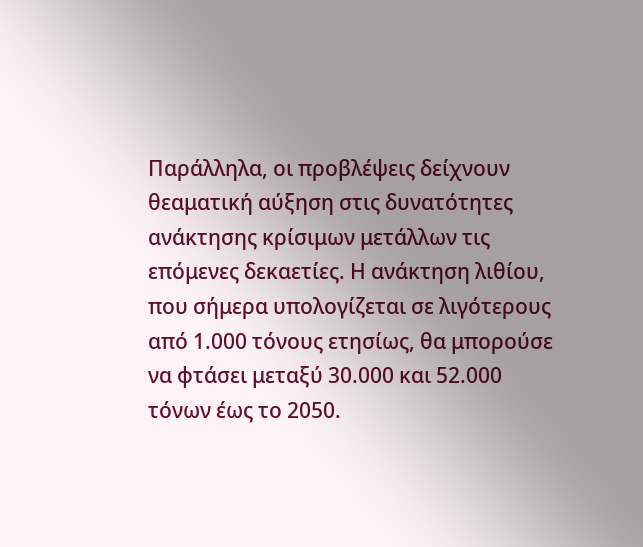Παράλληλα, οι προβλέψεις δείχνουν θεαματική αύξηση στις δυνατότητες ανάκτησης κρίσιμων μετάλλων τις επόμενες δεκαετίες. Η ανάκτηση λιθίου, που σήμερα υπολογίζεται σε λιγότερους από 1.000 τόνους ετησίως, θα μπορούσε να φτάσει μεταξύ 30.000 και 52.000 τόνων έως το 2050.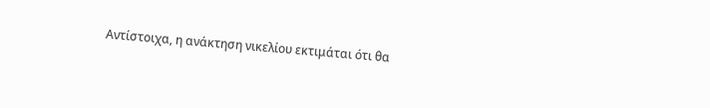Αντίστοιχα, η ανάκτηση νικελίου εκτιμάται ότι θα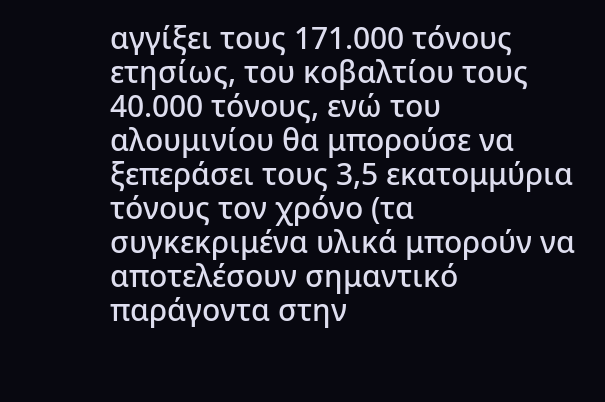αγγίξει τους 171.000 τόνους ετησίως, του κοβαλτίου τους 40.000 τόνους, ενώ του αλουμινίου θα μπορούσε να ξεπεράσει τους 3,5 εκατομμύρια τόνους τον χρόνο (τα συγκεκριμένα υλικά μπορούν να αποτελέσουν σημαντικό παράγοντα στην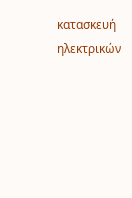κατασκευή ηλεκτρικών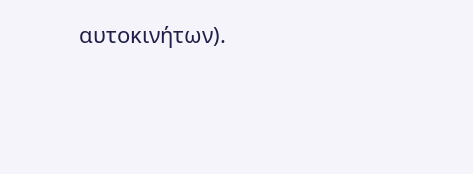αυτοκινήτων).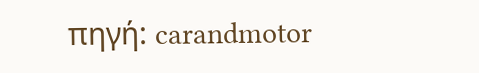πηγή: carandmotor